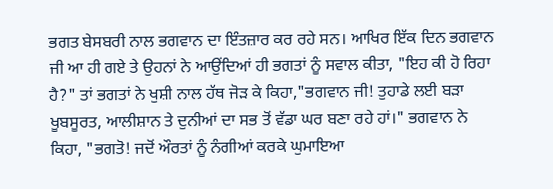ਭਗਤ ਬੇਸਬਰੀ ਨਾਲ ਭਗਵਾਨ ਦਾ ਇੰਤਜ਼ਾਰ ਕਰ ਰਹੇ ਸਨ। ਆਖਿਰ ਇੱਕ ਦਿਨ ਭਗਵਾਨ ਜੀ ਆ ਹੀ ਗਏ ਤੇ ਉਹਨਾਂ ਨੇ ਆਉਂਦਿਆਂ ਹੀ ਭਗਤਾਂ ਨੂੰ ਸਵਾਲ ਕੀਤਾ, "ਇਹ ਕੀ ਹੋ ਰਿਹਾ ਹੈ?" ਤਾਂ ਭਗਤਾਂ ਨੇ ਖੁਸ਼ੀ ਨਾਲ ਹੱਥ ਜੋੜ ਕੇ ਕਿਹਾ,"ਭਗਵਾਨ ਜੀ! ਤੁਹਾਡੇ ਲਈ ਬੜਾ ਖੂਬਸੂਰਤ, ਆਲੀਸ਼ਾਨ ਤੇ ਦੁਨੀਆਂ ਦਾ ਸਭ ਤੋਂ ਵੱਡਾ ਘਰ ਬਣਾ ਰਹੇ ਹਾਂ।" ਭਗਵਾਨ ਨੇ ਕਿਹਾ, "ਭਗਤੋ! ਜਦੋਂ ਔਰਤਾਂ ਨੂੰ ਨੰਗੀਆਂ ਕਰਕੇ ਘੁਮਾਇਆ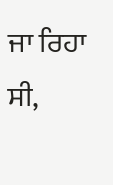ਜਾ ਰਿਹਾ ਸੀ,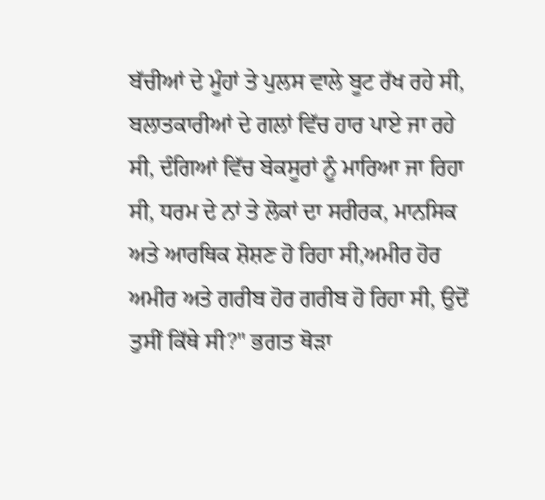ਬੱਚੀਆਂ ਦੇ ਮੂੰਹਾਂ ਤੇ ਪੁਲਸ ਵਾਲੇ ਬੂਟ ਰੱਖ ਰਹੇ ਸੀ, ਬਲਾਤਕਾਰੀਆਂ ਦੇ ਗਲਾਂ ਵਿੱਚ ਹਾਰ ਪਾਏ ਜਾ ਰਹੇ ਸੀ, ਦੰਗਿਆਂ ਵਿੱਚ ਬੇਕਸੂਰਾਂ ਨੂੰ ਮਾਰਿਆ ਜਾ ਰਿਹਾ ਸੀ, ਧਰਮ ਦੇ ਨਾਂ ਤੇ ਲੋਕਾਂ ਦਾ ਸਰੀਰਕ, ਮਾਨਸਿਕ ਅਤੇ ਆਰਥਿਕ ਸ਼ੋਸ਼ਣ ਹੋ ਰਿਹਾ ਸੀ,ਅਮੀਰ ਹੋਰ ਅਮੀਰ ਅਤੇ ਗਰੀਬ ਹੋਰ ਗਰੀਬ ਹੋ ਰਿਹਾ ਸੀ, ਉਦੋਂ ਤੁਸੀਂ ਕਿੱਥੇ ਸੀ?" ਭਗਤ ਥੋੜਾ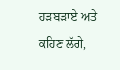ਹੜਬੜਾਏ ਅਤੇ ਕਹਿਣ ਲੱਗੇ,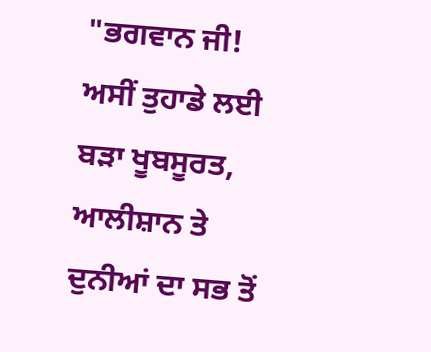"ਭਗਵਾਨ ਜੀ! ਅਸੀਂ ਤੁਹਾਡੇ ਲਈ ਬੜਾ ਖੂਬਸੂਰਤ, ਆਲੀਸ਼ਾਨ ਤੇ ਦੁਨੀਆਂ ਦਾ ਸਭ ਤੋਂ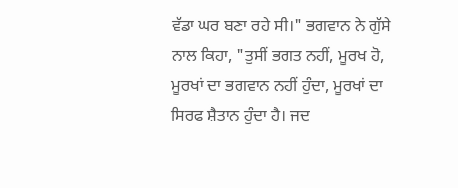ਵੱਡਾ ਘਰ ਬਣਾ ਰਹੇ ਸੀ।" ਭਗਵਾਨ ਨੇ ਗੁੱਸੇ ਨਾਲ ਕਿਹਾ, "ਤੁਸੀਂ ਭਗਤ ਨਹੀਂ, ਮੂਰਖ ਹੋ, ਮੂਰਖਾਂ ਦਾ ਭਗਵਾਨ ਨਹੀਂ ਹੁੰਦਾ, ਮੂਰਖਾਂ ਦਾ ਸਿਰਫ ਸ਼ੈਤਾਨ ਹੁੰਦਾ ਹੈ। ਜਦ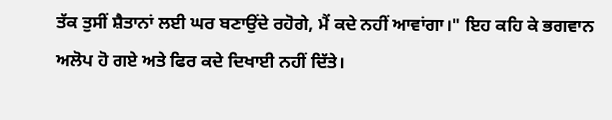ਤੱਕ ਤੁਸੀਂ ਸ਼ੈਤਾਨਾਂ ਲਈ ਘਰ ਬਣਾਉਂਦੇ ਰਹੋਗੇ, ਮੈਂ ਕਦੇ ਨਹੀਂ ਆਵਾਂਗਾ।" ਇਹ ਕਹਿ ਕੇ ਭਗਵਾਨ ਅਲੋਪ ਹੋ ਗਏ ਅਤੇ ਫਿਰ ਕਦੇ ਦਿਖਾਈ ਨਹੀਂ ਦਿੱਤੇ।